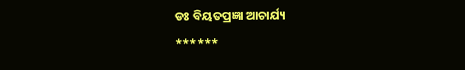ଡଃ ବିୟତପ୍ରଜ୍ଞା ଆଚାର୍ଯ୍ୟ
******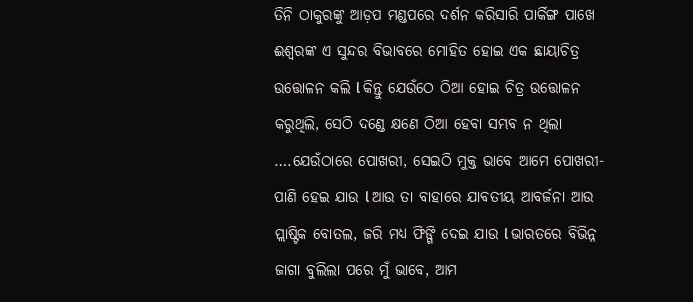ତିନି ଠାକୁରଙ୍କୁ ଆଡ଼ପ ମଣ୍ଡପରେ ଦର୍ଶନ କରିସାରି ପାର୍କିଙ୍ଗ ପାଖେ ଈଶ୍ଵରଙ୍କ ଏ ସୁନ୍ଦର ବିଭାବରେ ମୋହିତ ହୋଇ ଏକ ଛାୟାଚିତ୍ର ଉତ୍ତୋଳନ କଲି l କିନ୍ତୁ ଯେଉଁଠେ ଠିଆ ହୋଇ ଚିତ୍ର ଉତ୍ତୋଳନ କରୁଥିଲି, ସେଠି ଦଣ୍ଡେ କ୍ଷଣେ ଠିଆ ହେବା ସମ୍ଭବ ନ ଥିଲା ….ଯେଉଁଠାରେ ପୋଖରୀ, ସେଇଠି ମୁକ୍ତ ଭାବେ ଆମେ ପୋଖରୀ-ପାଣି ହେଇ ଯାଉ l ଆଉ ତା ବାହାରେ ଯାବତୀୟ ଆବର୍ଜନା ଆଉ ପ୍ଲାଷ୍ଟିକ ବୋତଲ, ଜରି ମଧ୍ୟ ଫିଙ୍ଗି ଦେଇ ଯାଉ l ଭାରତରେ ବିଭିନ୍ନ ଜାଗା ବୁଲିଲା ପରେ ମୁଁ ଭାବେ, ଆମ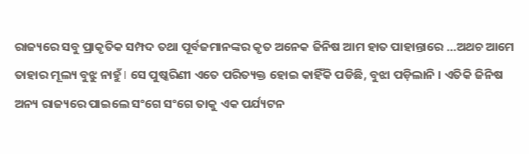ରାଜ୍ୟରେ ସବୁ ପ୍ରାକୃତିକ ସମ୍ପଦ ତଥା ପୂର୍ବଜମାନଙ୍କର କୃତ ଅନେକ ଜିନିଷ ଆମ ହାତ ପାହାନ୍ତାରେ …ଅଥଚ ଆମେ ତାହାର ମୂଲ୍ୟ ବୁଝୁ ନାହୁଁ I ସେ ପୁଷ୍କରିଣୀ ଏତେ ପରିତ୍ୟକ୍ତ ହୋଇ କାହିଁକି ପଡିଛି, ବୁଝା ପଡ଼ିଲାନି । ଏତିକି ଜିନିଷ ଅନ୍ୟ ରାଜ୍ୟରେ ପାଇଲେ ସଂଗେ ସଂଗେ ତାକୁ ଏକ ପର୍ଯ୍ୟଟନ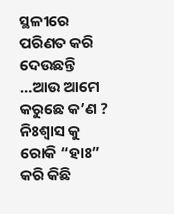ସ୍ଥଳୀରେ ପରିଣତ କରି ଦେଉଛନ୍ତି …ଆଉ ଆମେ କରୁଛେ କ’ଣ ?
ନିଃଶ୍ୱାସ କୁ ରୋକି “ହାଃ” କରି କିଛି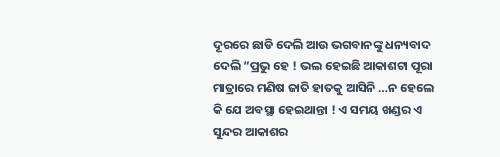ଦୂରରେ ଛାଡି ଦେଲି ଆଉ ଭଗବାନଙ୍କୁ ଧନ୍ୟବାଦ ଦେଲି “ପ୍ରଭୁ ହେ ! ଭଲ ହେଇଛି ଆକାଶଟା ପୂରା ମାତ୍ରାରେ ମଣିଷ ଜାତି ହାତକୁ ଆସିନି …ନ ହେଲେ କି ଯେ ଅବସ୍ଥା ହେଇଥାନ୍ତା ! ଏ ସମୟ ଖଣ୍ଡର ଏ ସୁନ୍ଦର ଆକାଶର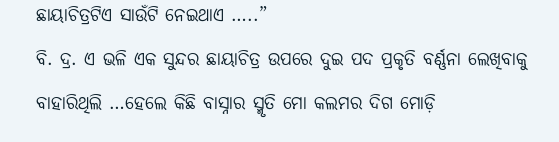ଛାୟାଚିତ୍ରଟିଏ ସାଉଁଟି ନେଇଥାଏ …..”
ବି. ଦ୍ର. ଏ ଭଳି ଏକ ସୁନ୍ଦର ଛାୟାଚିତ୍ର ଉପରେ ଦୁଇ ପଦ ପ୍ରକୃତି ବର୍ଣ୍ଣନା ଲେଖିବାକୁ ବାହାରିଥିଲି …ହେଲେ କିଛି ବାସ୍ନାର ସ୍ମୃତି ମୋ କଲମର ଦିଗ ମୋଡ଼ି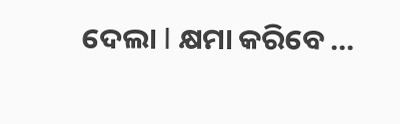ଦେଲା I କ୍ଷମା କରିବେ …